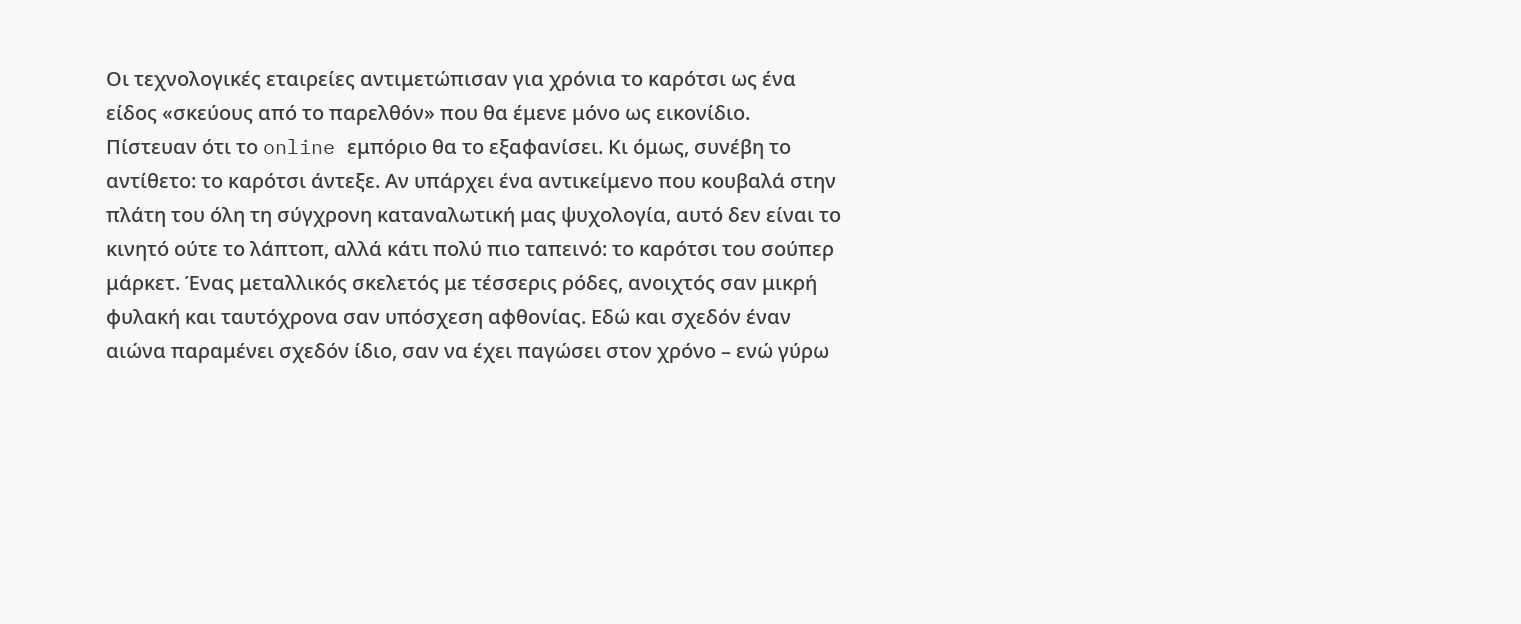Οι τεχνολογικές εταιρείες αντιμετώπισαν για χρόνια το καρότσι ως ένα είδος «σκεύους από το παρελθόν» που θα έμενε μόνο ως εικονίδιο. Πίστευαν ότι το online εμπόριο θα το εξαφανίσει. Κι όμως, συνέβη το αντίθετο: το καρότσι άντεξε. Αν υπάρχει ένα αντικείμενο που κουβαλά στην πλάτη του όλη τη σύγχρονη καταναλωτική μας ψυχολογία, αυτό δεν είναι το κινητό ούτε το λάπτοπ, αλλά κάτι πολύ πιο ταπεινό: το καρότσι του σούπερ μάρκετ. Ένας μεταλλικός σκελετός με τέσσερις ρόδες, ανοιχτός σαν μικρή φυλακή και ταυτόχρονα σαν υπόσχεση αφθονίας. Εδώ και σχεδόν έναν αιώνα παραμένει σχεδόν ίδιο, σαν να έχει παγώσει στον χρόνο – ενώ γύρω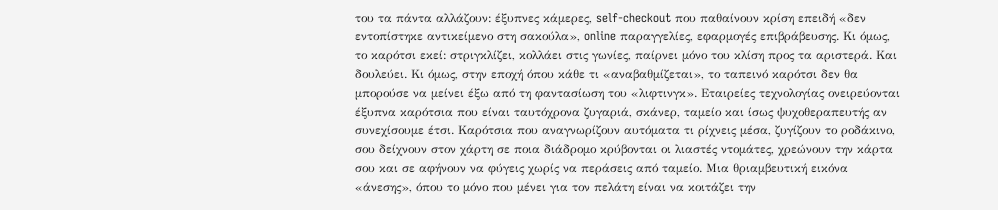του τα πάντα αλλάζουν: έξυπνες κάμερες, self-checkout που παθαίνουν κρίση επειδή «δεν εντοπίστηκε αντικείμενο στη σακούλα», online παραγγελίες, εφαρμογές επιβράβευσης. Κι όμως, το καρότσι εκεί: στριγκλίζει, κολλάει στις γωνίες, παίρνει μόνο του κλίση προς τα αριστερά. Και δουλεύει. Κι όμως, στην εποχή όπου κάθε τι «αναβαθμίζεται», το ταπεινό καρότσι δεν θα μπορούσε να μείνει έξω από τη φαντασίωση του «λιφτινγκ». Εταιρείες τεχνολογίας ονειρεύονται έξυπνα καρότσια που είναι ταυτόχρονα ζυγαριά, σκάνερ, ταμείο και ίσως ψυχοθεραπευτής αν συνεχίσουμε έτσι. Καρότσια που αναγνωρίζουν αυτόματα τι ρίχνεις μέσα, ζυγίζουν το ροδάκινο, σου δείχνουν στον χάρτη σε ποια διάδρομο κρύβονται οι λιαστές ντομάτες, χρεώνουν την κάρτα σου και σε αφήνουν να φύγεις χωρίς να περάσεις από ταμείο. Μια θριαμβευτική εικόνα «άνεσης», όπου το μόνο που μένει για τον πελάτη είναι να κοιτάζει την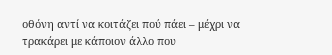οθόνη αντί να κοιτάζει πού πάει – μέχρι να τρακάρει με κάποιον άλλο που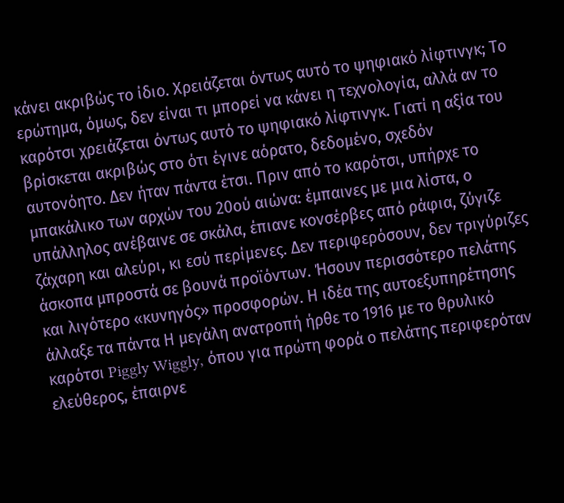κάνει ακριβώς το ίδιο. Χρειάζεται όντως αυτό το ψηφιακό λίφτινγκ; Το ερώτημα, όμως, δεν είναι τι μπορεί να κάνει η τεχνολογία, αλλά αν το καρότσι χρειάζεται όντως αυτό το ψηφιακό λίφτινγκ. Γιατί η αξία του βρίσκεται ακριβώς στο ότι έγινε αόρατο, δεδομένο, σχεδόν αυτονόητο. Δεν ήταν πάντα έτσι. Πριν από το καρότσι, υπήρχε το μπακάλικο των αρχών του 20ού αιώνα: έμπαινες με μια λίστα, ο υπάλληλος ανέβαινε σε σκάλα, έπιανε κονσέρβες από ράφια, ζύγιζε ζάχαρη και αλεύρι, κι εσύ περίμενες. Δεν περιφερόσουν, δεν τριγύριζες άσκοπα μπροστά σε βουνά προϊόντων. Ήσουν περισσότερο πελάτης και λιγότερο «κυνηγός» προσφορών. Η ιδέα της αυτοεξυπηρέτησης άλλαξε τα πάντα Η μεγάλη ανατροπή ήρθε το 1916 με το θρυλικό καρότσι Piggly Wiggly, όπου για πρώτη φορά ο πελάτης περιφερόταν ελεύθερος, έπαιρνε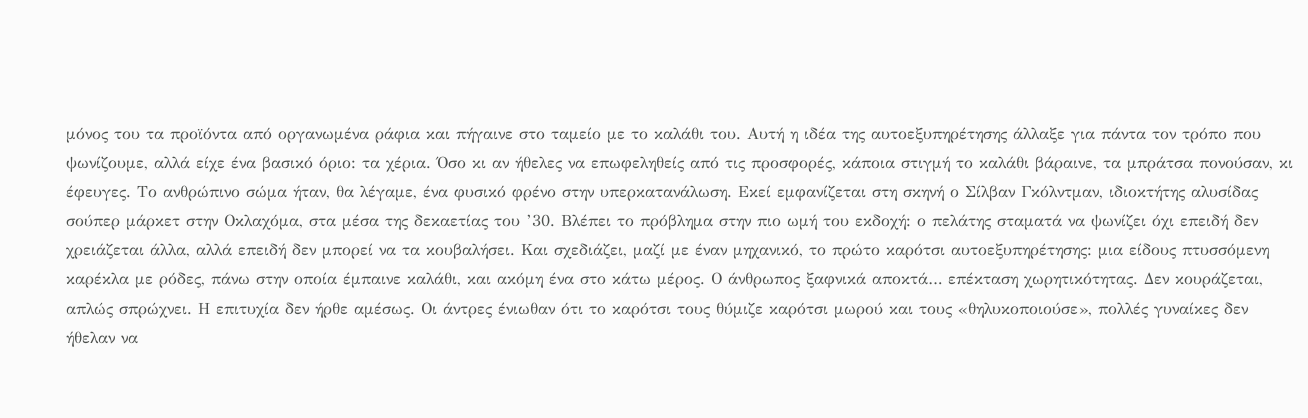μόνος του τα προϊόντα από οργανωμένα ράφια και πήγαινε στο ταμείο με το καλάθι του. Αυτή η ιδέα της αυτοεξυπηρέτησης άλλαξε για πάντα τον τρόπο που ψωνίζουμε, αλλά είχε ένα βασικό όριο: τα χέρια. Όσο κι αν ήθελες να επωφεληθείς από τις προσφορές, κάποια στιγμή το καλάθι βάραινε, τα μπράτσα πονούσαν, κι έφευγες. Το ανθρώπινο σώμα ήταν, θα λέγαμε, ένα φυσικό φρένο στην υπερκατανάλωση. Εκεί εμφανίζεται στη σκηνή ο Σίλβαν Γκόλντμαν, ιδιοκτήτης αλυσίδας σούπερ μάρκετ στην Οκλαχόμα, στα μέσα της δεκαετίας του ’30. Βλέπει το πρόβλημα στην πιο ωμή του εκδοχή: ο πελάτης σταματά να ψωνίζει όχι επειδή δεν χρειάζεται άλλα, αλλά επειδή δεν μπορεί να τα κουβαλήσει. Και σχεδιάζει, μαζί με έναν μηχανικό, το πρώτο καρότσι αυτοεξυπηρέτησης: μια είδους πτυσσόμενη καρέκλα με ρόδες, πάνω στην οποία έμπαινε καλάθι, και ακόμη ένα στο κάτω μέρος. Ο άνθρωπος ξαφνικά αποκτά… επέκταση χωρητικότητας. Δεν κουράζεται, απλώς σπρώχνει. Η επιτυχία δεν ήρθε αμέσως. Οι άντρες ένιωθαν ότι το καρότσι τους θύμιζε καρότσι μωρού και τους «θηλυκοποιούσε», πολλές γυναίκες δεν ήθελαν να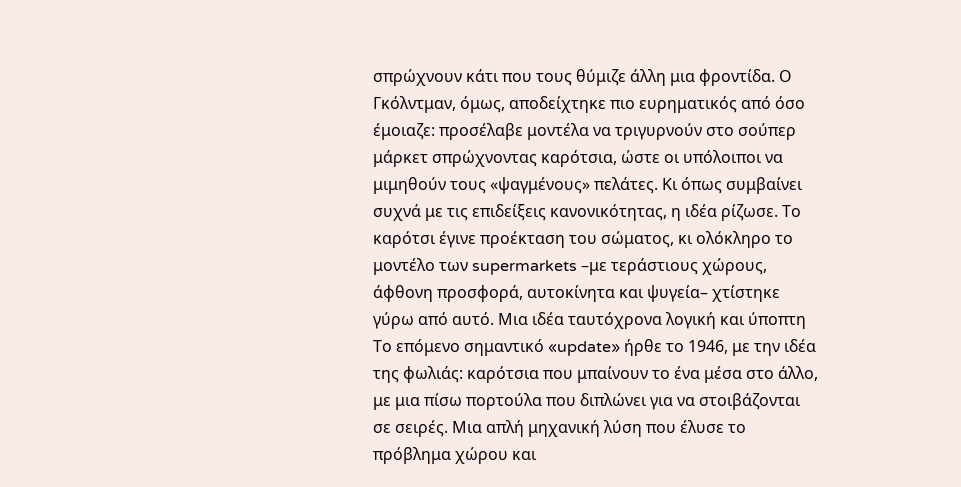σπρώχνουν κάτι που τους θύμιζε άλλη μια φροντίδα. Ο Γκόλντμαν, όμως, αποδείχτηκε πιο ευρηματικός από όσο έμοιαζε: προσέλαβε μοντέλα να τριγυρνούν στο σούπερ μάρκετ σπρώχνοντας καρότσια, ώστε οι υπόλοιποι να μιμηθούν τους «ψαγμένους» πελάτες. Κι όπως συμβαίνει συχνά με τις επιδείξεις κανονικότητας, η ιδέα ρίζωσε. Το καρότσι έγινε προέκταση του σώματος, κι ολόκληρο το μοντέλο των supermarkets –με τεράστιους χώρους, άφθονη προσφορά, αυτοκίνητα και ψυγεία– χτίστηκε γύρω από αυτό. Μια ιδέα ταυτόχρονα λογική και ύποπτη Το επόμενο σημαντικό «update» ήρθε το 1946, με την ιδέα της φωλιάς: καρότσια που μπαίνουν το ένα μέσα στο άλλο, με μια πίσω πορτούλα που διπλώνει για να στοιβάζονται σε σειρές. Μια απλή μηχανική λύση που έλυσε το πρόβλημα χώρου και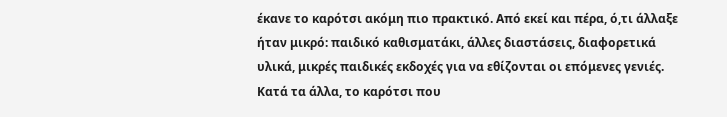έκανε το καρότσι ακόμη πιο πρακτικό. Από εκεί και πέρα, ό,τι άλλαξε ήταν μικρό: παιδικό καθισματάκι, άλλες διαστάσεις, διαφορετικά υλικά, μικρές παιδικές εκδοχές για να εθίζονται οι επόμενες γενιές. Κατά τα άλλα, το καρότσι που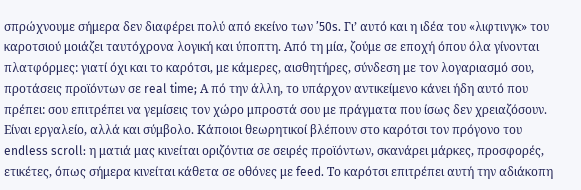σπρώχνουμε σήμερα δεν διαφέρει πολύ από εκείνο των ’50s. Γι’ αυτό και η ιδέα του «λιφτινγκ» του καροτσιού μοιάζει ταυτόχρονα λογική και ύποπτη. Από τη μία, ζούμε σε εποχή όπου όλα γίνονται πλατφόρμες: γιατί όχι και το καρότσι, με κάμερες, αισθητήρες, σύνδεση με τον λογαριασμό σου, προτάσεις προϊόντων σε real time; Α πό την άλλη, το υπάρχον αντικείμενο κάνει ήδη αυτό που πρέπει: σου επιτρέπει να γεμίσεις τον χώρο μπροστά σου με πράγματα που ίσως δεν χρειαζόσουν. Είναι εργαλείο, αλλά και σύμβολο. Κάποιοι θεωρητικοί βλέπουν στο καρότσι τον πρόγονο του endless scroll: η ματιά μας κινείται οριζόντια σε σειρές προϊόντων, σκανάρει μάρκες, προσφορές, ετικέτες, όπως σήμερα κινείται κάθετα σε οθόνες με feed. Το καρότσι επιτρέπει αυτή την αδιάκοπη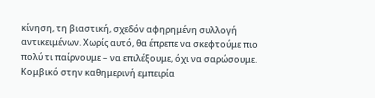κίνηση, τη βιαστική, σχεδόν αφηρημένη συλλογή αντικειμένων. Χωρίς αυτό, θα έπρεπε να σκεφτούμε πιο πολύ τι παίρνουμε – να επιλέξουμε, όχι να σαρώσουμε. Κομβικό στην καθημερινή εμπειρία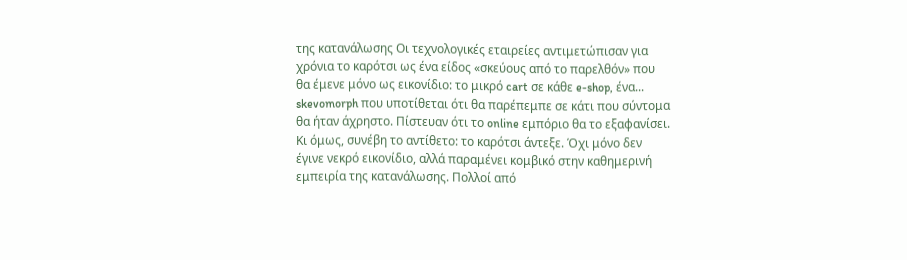της κατανάλωσης Οι τεχνολογικές εταιρείες αντιμετώπισαν για χρόνια το καρότσι ως ένα είδος «σκεύους από το παρελθόν» που θα έμενε μόνο ως εικονίδιο: το μικρό cart σε κάθε e-shop, ένα... skevomorph που υποτίθεται ότι θα παρέπεμπε σε κάτι που σύντομα θα ήταν άχρηστο. Πίστευαν ότι το online εμπόριο θα το εξαφανίσει. Κι όμως, συνέβη το αντίθετο: το καρότσι άντεξε. Όχι μόνο δεν έγινε νεκρό εικονίδιο, αλλά παραμένει κομβικό στην καθημερινή εμπειρία της κατανάλωσης. Πολλοί από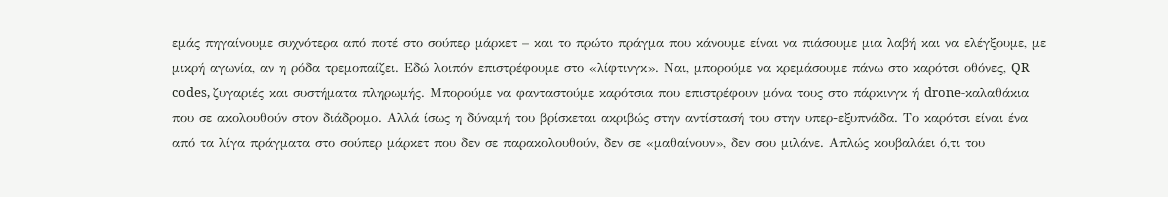εμάς πηγαίνουμε συχνότερα από ποτέ στο σούπερ μάρκετ – και το πρώτο πράγμα που κάνουμε είναι να πιάσουμε μια λαβή και να ελέγξουμε, με μικρή αγωνία, αν η ρόδα τρεμοπαίζει. Εδώ λοιπόν επιστρέφουμε στο «λίφτινγκ». Ναι, μπορούμε να κρεμάσουμε πάνω στο καρότσι οθόνες, QR codes, ζυγαριές και συστήματα πληρωμής. Μπορούμε να φανταστούμε καρότσια που επιστρέφουν μόνα τους στο πάρκινγκ ή drone-καλαθάκια που σε ακολουθούν στον διάδρομο. Αλλά ίσως η δύναμή του βρίσκεται ακριβώς στην αντίστασή του στην υπερ-εξυπνάδα. Το καρότσι είναι ένα από τα λίγα πράγματα στο σούπερ μάρκετ που δεν σε παρακολουθούν, δεν σε «μαθαίνουν», δεν σου μιλάνε. Απλώς κουβαλάει ό,τι του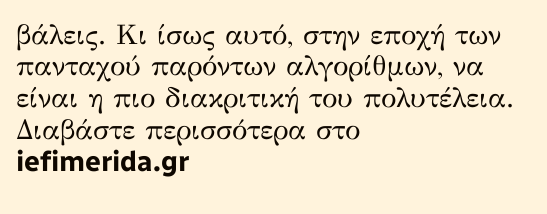βάλεις. Κι ίσως αυτό, στην εποχή των πανταχού παρόντων αλγορίθμων, να είναι η πιο διακριτική του πολυτέλεια. Διαβάστε περισσότερα στο iefimerida.gr